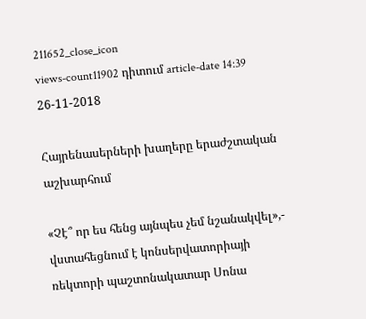211652_close_icon
views-count11902 դիտում article-date 14:39 26-11-2018

Հայրենասերների խաղերը երաժշտական աշխարհում

«Չէ՞ որ ես հենց այնպես չեմ նշանակվել»,- վստահեցնում է կոնսերվատորիայի ռեկտորի պաշտոնակատար Սոնա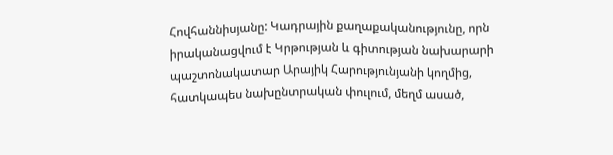Հովհաննիսյանը: Կադրային քաղաքականությունը, որն իրականացվում է Կրթության և գիտության նախարարի պաշտոնակատար Արայիկ Հարությունյանի կողմից, հատկապես նախընտրական փուլում, մեղմ ասած,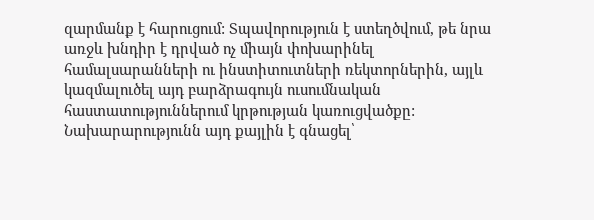զարմանք է հարուցում: Տպավորություն է ստեղծվում, թե նրա առջև խնդիր է դրված ոչ միայն փոխարինել համալսարանների ու ինստիտուտների ռեկտորներին, այլև կազմալուծել այդ բարձրագույն ուսումնական հաստատություններում կրթության կառուցվածքը: Նախարարությունն այդ քայլին է գնացել՝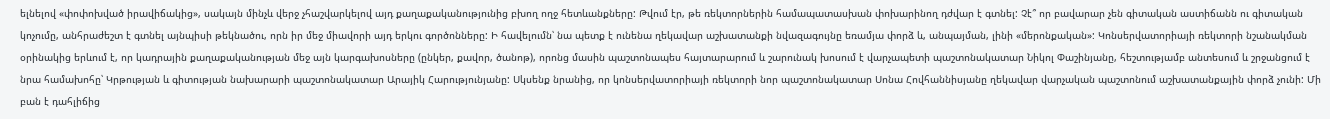ելնելով «փոփոխված իրավիճակից», սակայն մինչև վերջ չհաշվարկելով այդ քաղաքականությունից բխող ողջ հետևանքները: Թվում էր, թե ռեկտորներին համապատասխան փոխարինող դժվար է գտնել: Չէ՞ որ բավարար չեն գիտական աստիճանն ու գիտական կոչումը, անհրաժեշտ է գտնել այնպիսի թեկնածու, որն իր մեջ միավորի այդ երկու գործոնները: Ի հավելումն՝ նա պետք է ունենա ղեկավար աշխատանքի նվազագույնը եռամյա փորձ և, անպայման, լինի «մերոնքական»: Կոնսերվատորիայի ռեկտորի նշանակման օրինակից երևում է, որ կադրային քաղաքականության մեջ այն կարգախոսները (ընկեր, քավոր, ծանոթ), որոնց մասին պաշտոնապես հայտարարում և շարունակ խոսում է վարչապետի պաշտոնակատար Նիկոլ Փաշինյանը, հեշտությամբ անտեսում և շրջանցում է նրա համախոհը՝ Կրթության և գիտության նախարարի պաշտոնակատար Արայիկ Հարությունյանը: Սկսենք նրանից, որ կոնսերվատորիայի ռեկտորի նոր պաշտոնակատար Սոնա Հովհաննիսյանը ղեկավար վարչական պաշտոնում աշխատանքային փորձ չունի: Մի բան է դահլիճից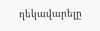ղեկավարելը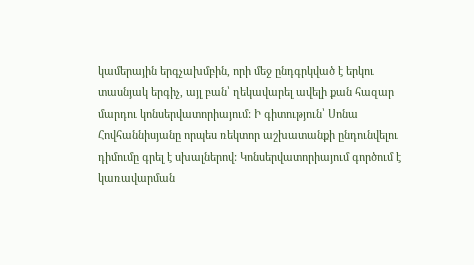կամերային երգչախմբին, որի մեջ ընդգրկված է երկու տասնյակ երգիչ, այլ բան՝ ղեկավարել ավելի քան հազար մարդու կոնսերվատորիայում: Ի գիտություն՝ Սոնա Հովհաննիսյանը որպես ռեկտոր աշխատանքի ընդունվելու դիմումը գրել է սխալներով: Կոնսերվատորիայում գործում է կառավարման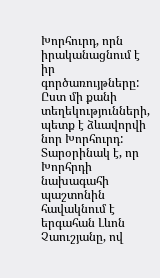Խորհուրդ, որն իրականացնում է իր գործառույթները: Ըստ մի քանի տեղեկությունների, պետք է ձևավորվի նոր Խորհուրդ: Տարօրինակ է, որ Խորհրդի նախագահի պաշտոնին հավակնում է երգահան Լևոն Չաուշյանը, ով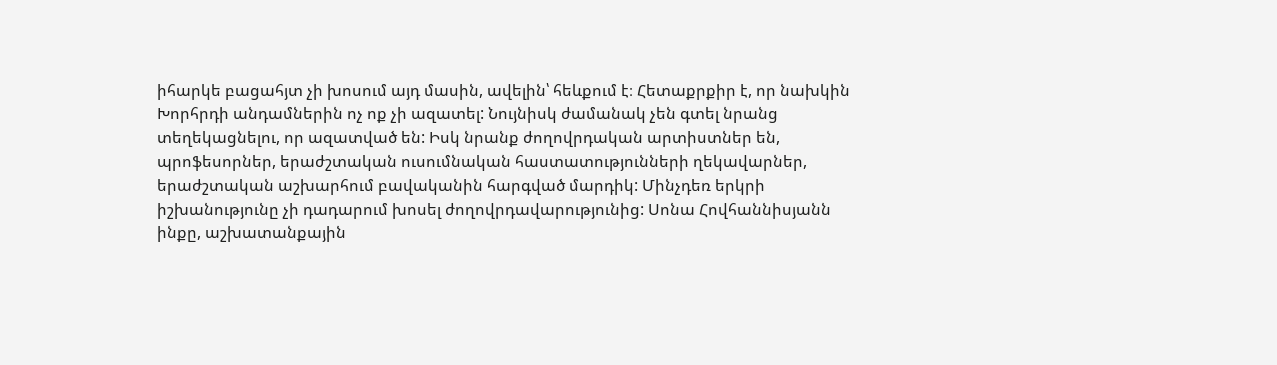իհարկե բացահյտ չի խոսում այդ մասին, ավելին՝ հեևքում է։ Հետաքրքիր է, որ նախկին Խորհրդի անդամներին ոչ ոք չի ազատել: Նույնիսկ ժամանակ չեն գտել նրանց տեղեկացնելու, որ ազատված են: Իսկ նրանք ժողովրդական արտիստներ են, պրոֆեսորներ, երաժշտական ուսումնական հաստատությունների ղեկավարներ, երաժշտական աշխարհում բավականին հարգված մարդիկ: Մինչդեռ երկրի իշխանությունը չի դադարում խոսել ժողովրդավարությունից: Սոնա Հովհաննիսյանն ինքը, աշխատանքային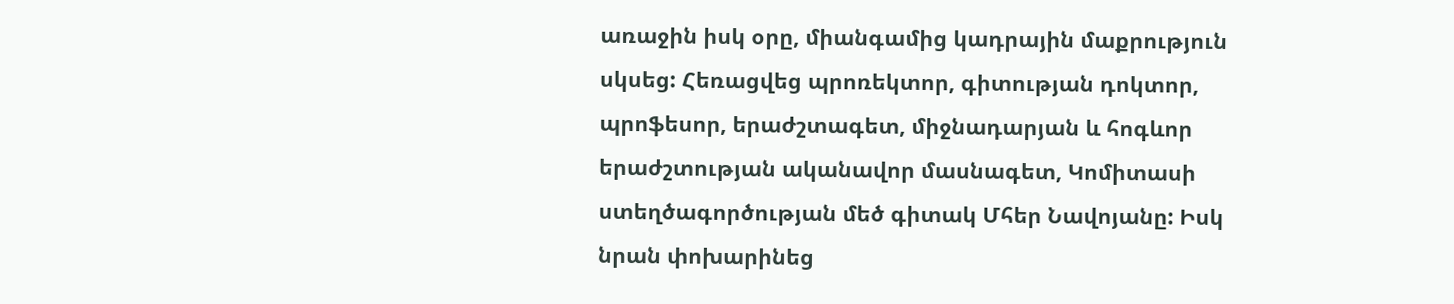առաջին իսկ օրը, միանգամից կադրային մաքրություն սկսեց: Հեռացվեց պրոռեկտոր, գիտության դոկտոր, պրոֆեսոր, երաժշտագետ, միջնադարյան և հոգևոր երաժշտության ականավոր մասնագետ, Կոմիտասի ստեղծագործության մեծ գիտակ Մհեր Նավոյանը: Իսկ նրան փոխարինեց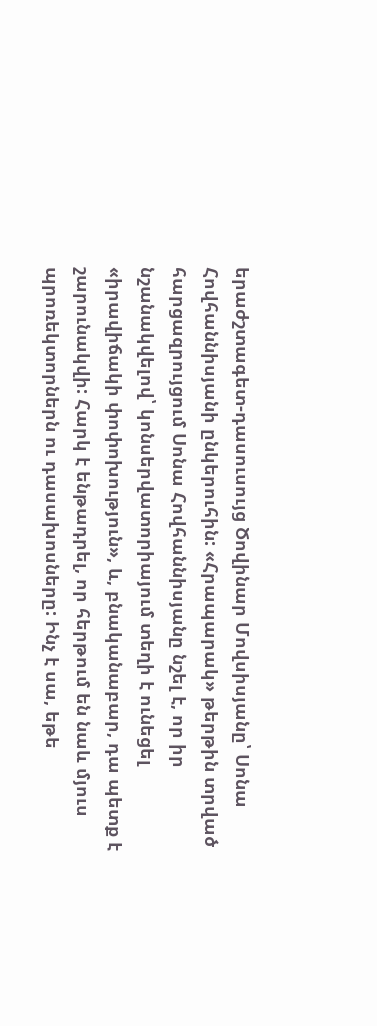երաժշտագետ-դասուսույց Ծովինար Մովսիսյանը՝ Սոնա Հովհաննիսյանի ընկերուհին: «Հրապարակ» թերթին տրված հարցազրույցում Սոնա Հովհաննիսյանը նշել է, որ իր նշանակվելով՝ կոնսերվատորիայում տեղի է ունեցել «իրավիճակի փոփոխություն», և, բնականաբար, դա պետք է շարունակվի: Հարկ է ենթադրել, որ հերթում են նաև մյուս պրոռեկտորներն ու դասախոսները: Ինչ է սա, եթե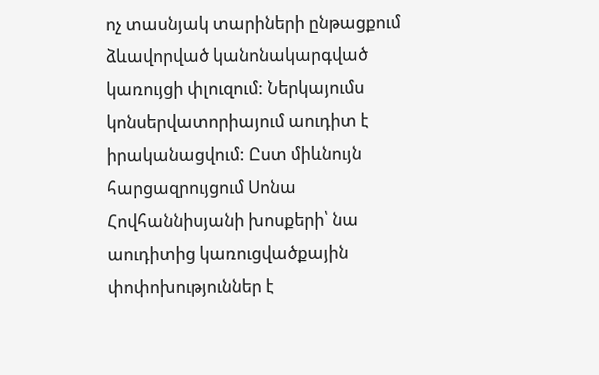ոչ տասնյակ տարիների ընթացքում ձևավորված կանոնակարգված կառույցի փլուզում: Ներկայումս կոնսերվատորիայում աուդիտ է իրականացվում: Ըստ միևնույն հարցազրույցում Սոնա Հովհաննիսյանի խոսքերի՝ նա աուդիտից կառուցվածքային փոփոխություններ է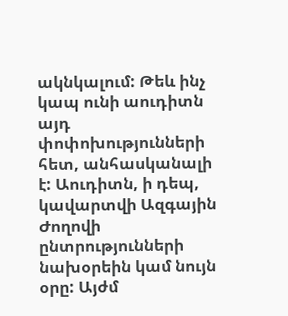ակնկալում: Թեև ինչ կապ ունի աուդիտն այդ փոփոխությունների հետ, անհասկանալի է: Աուդիտն, ի դեպ, կավարտվի Ազգային Ժողովի ընտրությունների նախօրեին կամ նույն օրը: Այժմ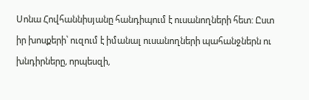Սոնա Հովհաննիսյանը հանդիպում է ուսանողների հետ: Ըստ իր խոսքերի՝ ուզում է իմանալ ուսանողների պահանջներն ու խնդիրները, որպեսզի,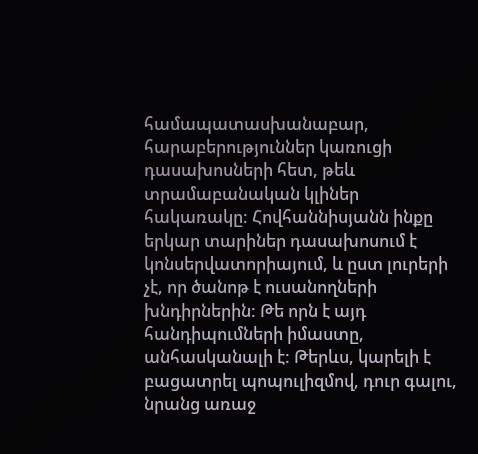համապատասխանաբար, հարաբերություններ կառուցի դասախոսների հետ, թեև տրամաբանական կլիներ հակառակը: Հովհաննիսյանն ինքը երկար տարիներ դասախոսում է կոնսերվատորիայում, և ըստ լուրերի չէ, որ ծանոթ է ուսանողների խնդիրներին: Թե որն է այդ հանդիպումների իմաստը, անհասկանալի է: Թերևս, կարելի է բացատրել պոպուլիզմով, դուր գալու, նրանց առաջ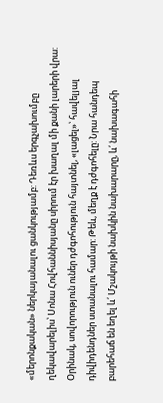«մերոնքական» ներկայանալու ցանկությամբ: Դեռևս երգչախումբը ղեկավարելիս՝ Սոնա Հովհաննիսյանը սիրում էր խաղալ մի քանի լարերի վրա: Օրինակ, սովորություն ուներ դժգոհություն հայտնել, «լացել»՝ հավելյալ դիվիդենդներ ստանալու համար: Թեև, մեղք է դժգոհելը: Նրա հանդեպ բարեհաճ են եղել և՛ Մշակույթի նախկին նախարարը, և՛ նախագահի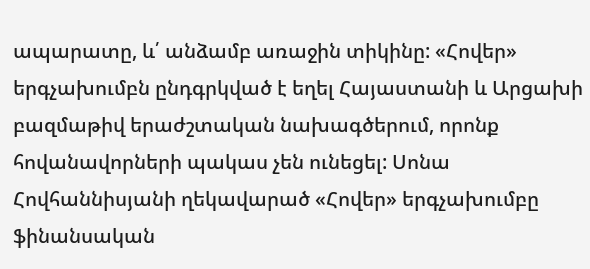ապարատը, և՛ անձամբ առաջին տիկինը: «Հովեր» երգչախումբն ընդգրկված է եղել Հայաստանի և Արցախի բազմաթիվ երաժշտական նախագծերում, որոնք հովանավորների պակաս չեն ունեցել: Սոնա Հովհաննիսյանի ղեկավարած «Հովեր» երգչախումբը ֆինանսական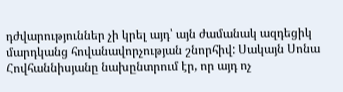դժվարություններ չի կրել այդ՝ այն ժամանակ ազդեցիկ մարդկանց հովանավորչության շնորհիվ: Սակայն Սոնա Հովհաննիսյանը նախընտրում էր, որ այդ ոչ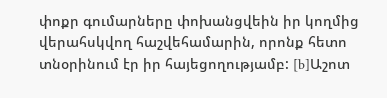փոքր գումարները փոխանցվեին իր կողմից վերահսկվող հաշվեհամարին, որոնք հետո տնօրինում էր իր հայեցողությամբ: [b]Աշոտ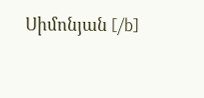Սիմոնյան [/b]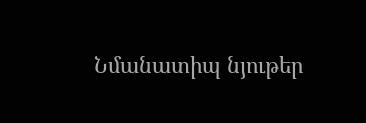Նմանատիպ նյութեր